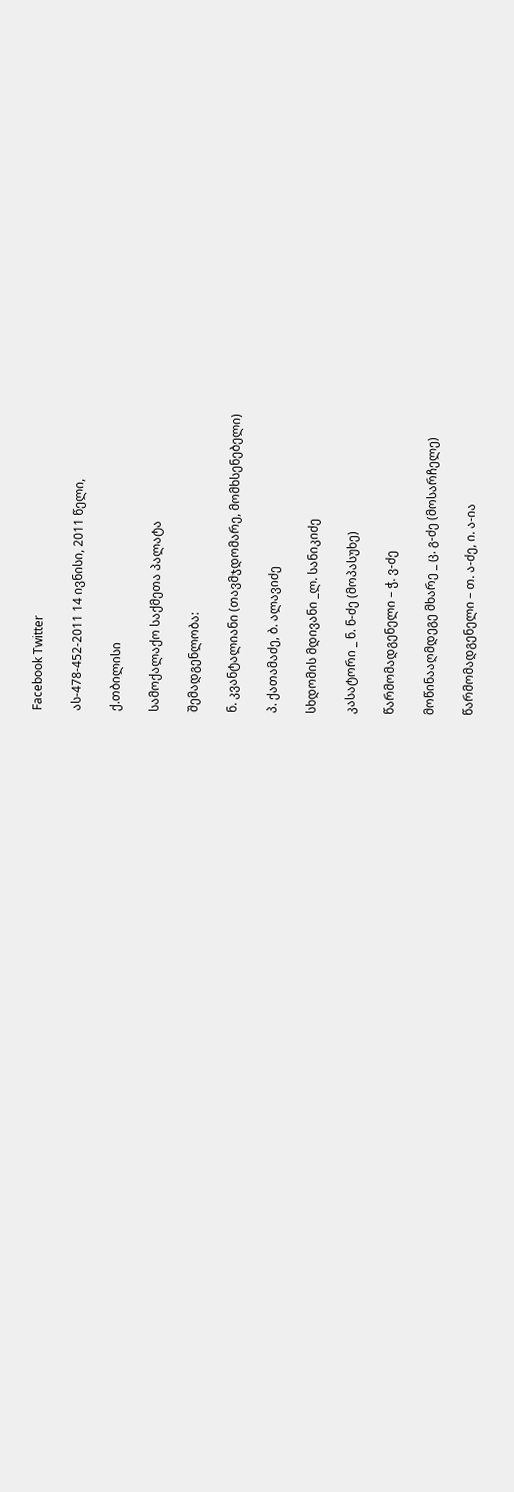Facebook Twitter

ას-478-452-2011 14 ივნისი, 2011 წელი,

ქ.თბილისი

სამოქალაქო საქმეთა პალატა

შემადგენლობა:

ნ. კვანტალიანი (თავმჯდომარე, მომხსენებელი)

პ. ქათამაძე, ბ. ალავიძე

სხდომის მდივანი _ლ. სანიკიძე

კასატორი _ ნ. ნ-ძე (მოპასუხე)

წარმომადგენელი – ჭ. ვ-ძე

მოწინააღმდეგე მხარე _ ც. გ-ძე (მოსარჩელე)

წარმომადგენელი – თ. ა-ძე, ი. ა-ია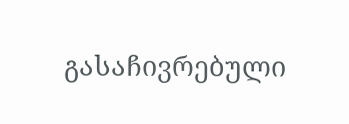გასაჩივრებული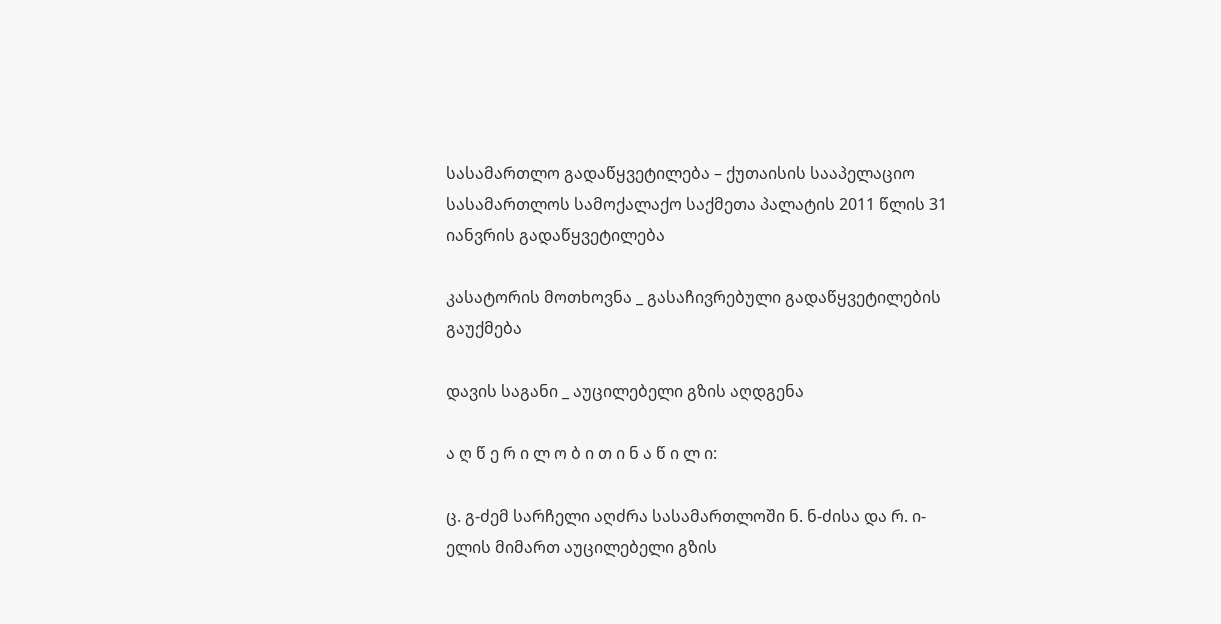სასამართლო გადაწყვეტილება – ქუთაისის სააპელაციო სასამართლოს სამოქალაქო საქმეთა პალატის 2011 წლის 31 იანვრის გადაწყვეტილება

კასატორის მოთხოვნა _ გასაჩივრებული გადაწყვეტილების გაუქმება

დავის საგანი _ აუცილებელი გზის აღდგენა

ა ღ წ ე რ ი ლ ო ბ ი თ ი ნ ა წ ი ლ ი:

ც. გ-ძემ სარჩელი აღძრა სასამართლოში ნ. ნ-ძისა და რ. ი-ელის მიმართ აუცილებელი გზის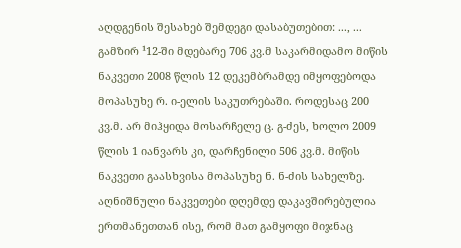აღდგენის შესახებ შემდეგი დასაბუთებით: ..., ... გამზირ ¹12-ში მდებარე 706 კვ.მ საკარმიდამო მიწის ნაკვეთი 2008 წლის 12 დეკემბრამდე იმყოფებოდა მოპასუხე რ. ი-ელის საკუთრებაში. როდესაც 200 კვ.მ. არ მიჰყიდა მოსარჩელე ც. გ-ძეს, ხოლო 2009 წლის 1 იანვარს კი, დარჩენილი 506 კვ.მ. მიწის ნაკვეთი გაასხვისა მოპასუხე ნ. ნ-ძის სახელზე. აღნიშნული ნაკვეთები დღემდე დაკავშირებულია ერთმანეთთან ისე, რომ მათ გამყოფი მიჯნაც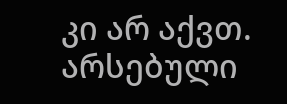კი არ აქვთ. არსებული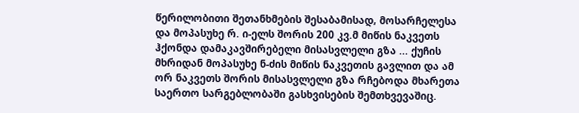წერილობითი შეთანხმების შესაბამისად, მოსარჩელესა და მოპასუხე რ. ი-ელს შორის 200 კვ.მ მიწის ნაკვეთს ჰქონდა დამაკავშირებელი მისასვლელი გზა ... ქუჩის მხრიდან მოპასუხე ნ-ძის მიწის ნაკვეთის გავლით და ამ ორ ნაკვეთს შორის მისასვლელი გზა რჩებოდა მხარეთა საერთო სარგებლობაში გასხვისების შემთხვევაშიც.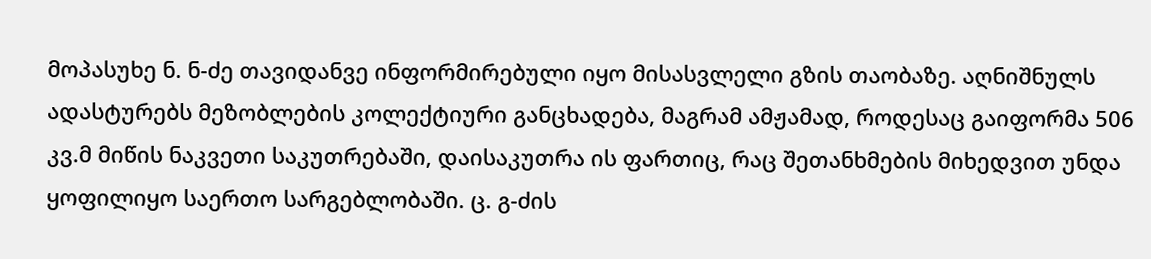მოპასუხე ნ. ნ-ძე თავიდანვე ინფორმირებული იყო მისასვლელი გზის თაობაზე. აღნიშნულს ადასტურებს მეზობლების კოლექტიური განცხადება, მაგრამ ამჟამად, როდესაც გაიფორმა 506 კვ.მ მიწის ნაკვეთი საკუთრებაში, დაისაკუთრა ის ფართიც, რაც შეთანხმების მიხედვით უნდა ყოფილიყო საერთო სარგებლობაში. ც. გ-ძის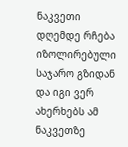ნაკვეთი დღემდე რჩება იზოლირებული საჯარო გზიდან და იგი ვერ ახერხებს ამ ნაკვეთზე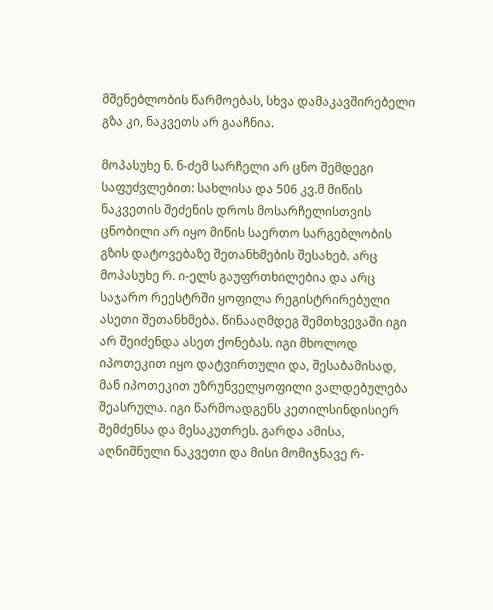მშენებლობის წარმოებას, სხვა დამაკავშირებელი გზა კი, ნაკვეთს არ გააჩნია.

მოპასუხე ნ. ნ-ძემ სარჩელი არ ცნო შემდეგი საფუძვლებით: სახლისა და 506 კვ.მ მიწის ნაკვეთის შეძენის დროს მოსარჩელისთვის ცნობილი არ იყო მიწის საერთო სარგებლობის გზის დატოვებაზე შეთანხმების შესახებ. არც მოპასუხე რ. ი-ელს გაუფრთხილებია და არც საჯარო რეესტრში ყოფილა რეგისტრირებული ასეთი შეთანხმება. წინააღმდეგ შემთხვევაში იგი არ შეიძენდა ასეთ ქონებას. იგი მხოლოდ იპოთეკით იყო დატვირთული და, შესაბამისად, მან იპოთეკით უზრუნველყოფილი ვალდებულება შეასრულა. იგი წარმოადგენს კეთილსინდისიერ შემძენსა და მესაკუთრეს. გარდა ამისა, აღნიშნული ნაკვეთი და მისი მომიჯნავე რ-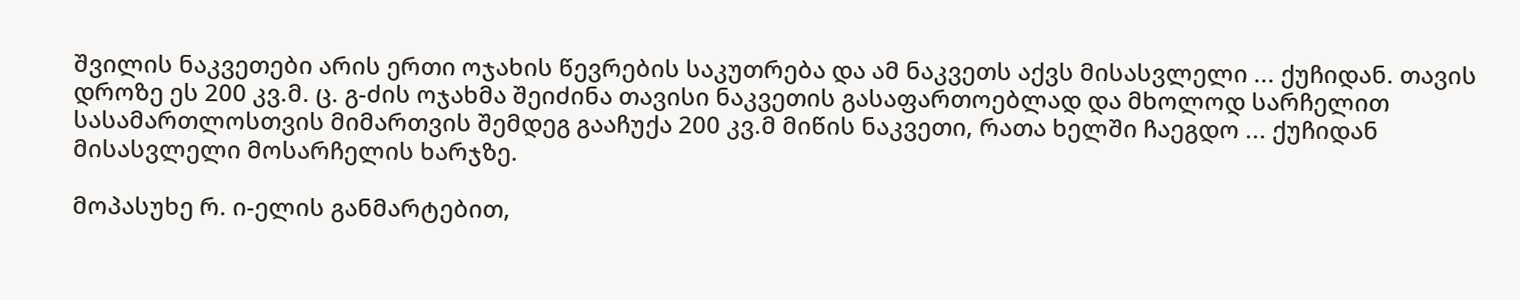შვილის ნაკვეთები არის ერთი ოჯახის წევრების საკუთრება და ამ ნაკვეთს აქვს მისასვლელი ... ქუჩიდან. თავის დროზე ეს 200 კვ.მ. ც. გ-ძის ოჯახმა შეიძინა თავისი ნაკვეთის გასაფართოებლად და მხოლოდ სარჩელით სასამართლოსთვის მიმართვის შემდეგ გააჩუქა 200 კვ.მ მიწის ნაკვეთი, რათა ხელში ჩაეგდო ... ქუჩიდან მისასვლელი მოსარჩელის ხარჯზე.

მოპასუხე რ. ი-ელის განმარტებით,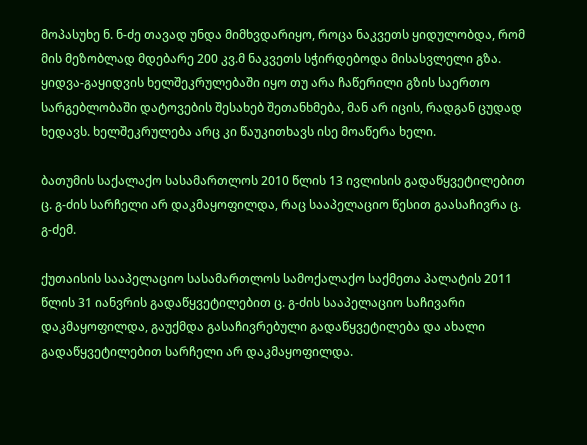მოპასუხე ნ. ნ-ძე თავად უნდა მიმხვდარიყო, როცა ნაკვეთს ყიდულობდა, რომ მის მეზობლად მდებარე 200 კვ.მ ნაკვეთს სჭირდებოდა მისასვლელი გზა. ყიდვა-გაყიდვის ხელშეკრულებაში იყო თუ არა ჩაწერილი გზის საერთო სარგებლობაში დატოვების შესახებ შეთანხმება, მან არ იცის, რადგან ცუდად ხედავს. ხელშეკრულება არც კი წაუკითხავს ისე მოაწერა ხელი.

ბათუმის საქალაქო სასამართლოს 2010 წლის 13 ივლისის გადაწყვეტილებით ც. გ-ძის სარჩელი არ დაკმაყოფილდა, რაც სააპელაციო წესით გაასაჩივრა ც. გ-ძემ.

ქუთაისის სააპელაციო სასამართლოს სამოქალაქო საქმეთა პალატის 2011 წლის 31 იანვრის გადაწყვეტილებით ც. გ-ძის სააპელაციო საჩივარი დაკმაყოფილდა, გაუქმდა გასაჩივრებული გადაწყვეტილება და ახალი გადაწყვეტილებით სარჩელი არ დაკმაყოფილდა.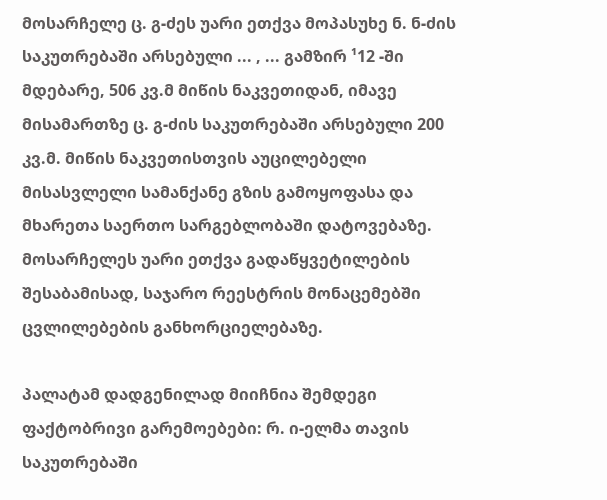მოსარჩელე ც. გ-ძეს უარი ეთქვა მოპასუხე ნ. ნ-ძის საკუთრებაში არსებული ... , ... გამზირ ¹12 -ში მდებარე, 506 კვ.მ მიწის ნაკვეთიდან, იმავე მისამართზე ც. გ-ძის საკუთრებაში არსებული 200 კვ.მ. მიწის ნაკვეთისთვის აუცილებელი მისასვლელი სამანქანე გზის გამოყოფასა და მხარეთა საერთო სარგებლობაში დატოვებაზე. მოსარჩელეს უარი ეთქვა გადაწყვეტილების შესაბამისად, საჯარო რეესტრის მონაცემებში ცვლილებების განხორციელებაზე.

პალატამ დადგენილად მიიჩნია შემდეგი ფაქტობრივი გარემოებები: რ. ი-ელმა თავის საკუთრებაში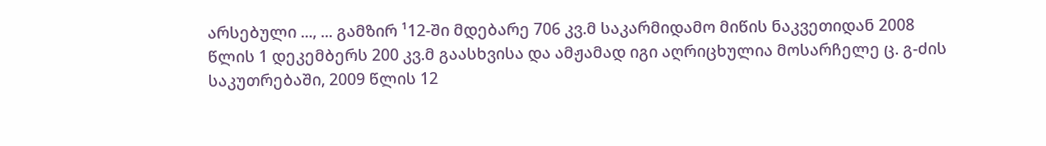არსებული ..., ... გამზირ ¹12-ში მდებარე 706 კვ.მ საკარმიდამო მიწის ნაკვეთიდან 2008 წლის 1 დეკემბერს 200 კვ.მ გაასხვისა და ამჟამად იგი აღრიცხულია მოსარჩელე ც. გ-ძის საკუთრებაში, 2009 წლის 12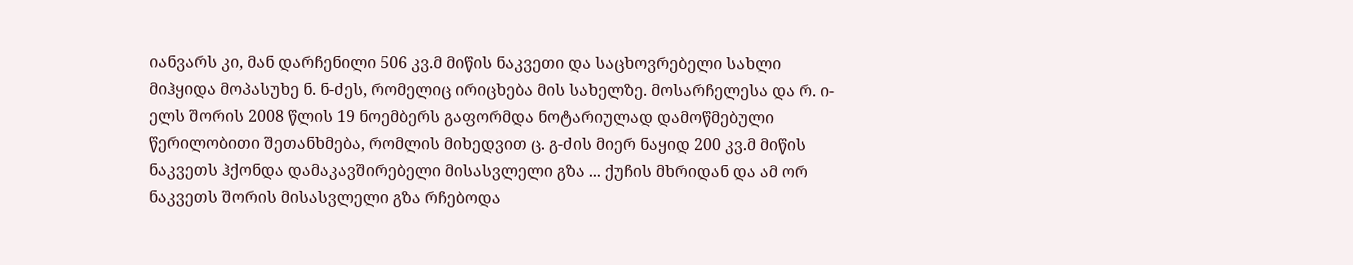იანვარს კი, მან დარჩენილი 506 კვ.მ მიწის ნაკვეთი და საცხოვრებელი სახლი მიჰყიდა მოპასუხე ნ. ნ-ძეს, რომელიც ირიცხება მის სახელზე. მოსარჩელესა და რ. ი-ელს შორის 2008 წლის 19 ნოემბერს გაფორმდა ნოტარიულად დამოწმებული წერილობითი შეთანხმება, რომლის მიხედვით ც. გ-ძის მიერ ნაყიდ 200 კვ.მ მიწის ნაკვეთს ჰქონდა დამაკავშირებელი მისასვლელი გზა ... ქუჩის მხრიდან და ამ ორ ნაკვეთს შორის მისასვლელი გზა რჩებოდა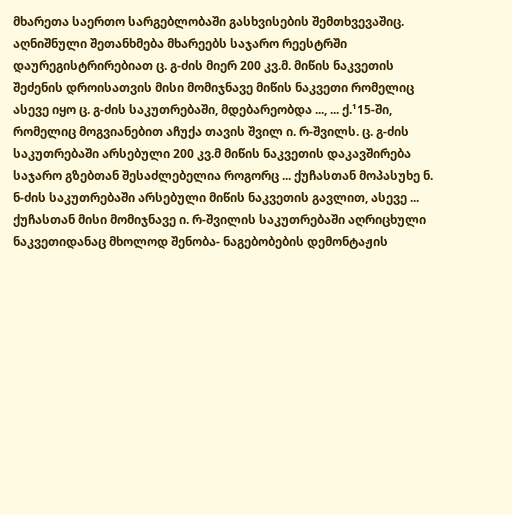მხარეთა საერთო სარგებლობაში გასხვისების შემთხვევაშიც. აღნიშნული შეთანხმება მხარეებს საჯარო რეესტრში დაურეგისტრირებიათ ც. გ-ძის მიერ 200 კვ.მ. მიწის ნაკვეთის შეძენის დროისათვის მისი მომიჯნავე მიწის ნაკვეთი რომელიც ასევე იყო ც. გ-ძის საკუთრებაში, მდებარეობდა ..., ... ქ.¹15-ში, რომელიც მოგვიანებით აჩუქა თავის შვილ ი. რ-შვილს. ც. გ-ძის საკუთრებაში არსებული 200 კვ.მ მიწის ნაკვეთის დაკავშირება საჯარო გზებთან შესაძლებელია როგორც ... ქუჩასთან მოპასუხე ნ. ნ-ძის საკუთრებაში არსებული მიწის ნაკვეთის გავლით, ასევე ... ქუჩასთან მისი მომიჯნავე ი. რ-შვილის საკუთრებაში აღრიცხული ნაკვეთიდანაც მხოლოდ შენობა- ნაგებობების დემონტაჟის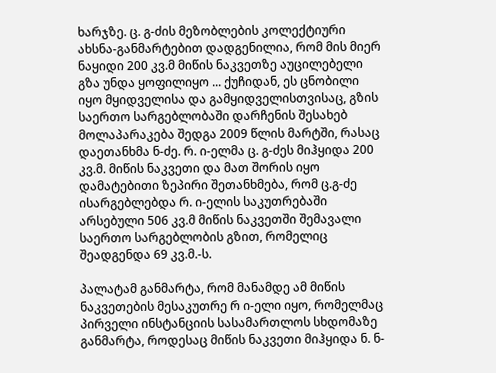ხარჯზე. ც. გ-ძის მეზობლების კოლექტიური ახსნა-განმარტებით დადგენილია, რომ მის მიერ ნაყიდი 200 კვ.მ მიწის ნაკვეთზე აუცილებელი გზა უნდა ყოფილიყო ... ქუჩიდან, ეს ცნობილი იყო მყიდველისა და გამყიდველისთვისაც, გზის საერთო სარგებლობაში დარჩენის შესახებ მოლაპარაკება შედგა 2009 წლის მარტში, რასაც დაეთანხმა ნ-ძე. რ. ი-ელმა ც. გ-ძეს მიჰყიდა 200 კვ.მ. მიწის ნაკვეთი და მათ შორის იყო დამატებითი ზეპირი შეთანხმება, რომ ც.გ-ძე ისარგებლებდა რ. ი-ელის საკუთრებაში არსებული 506 კვ.მ მიწის ნაკვეთში შემავალი საერთო სარგებლობის გზით, რომელიც შეადგენდა 69 კვ.მ.-ს.

პალატამ განმარტა, რომ მანამდე ამ მიწის ნაკვეთების მესაკუთრე რ ი-ელი იყო, რომელმაც პირველი ინსტანციის სასამართლოს სხდომაზე განმარტა, როდესაც მიწის ნაკვეთი მიჰყიდა ნ. ნ-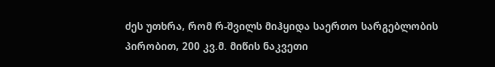ძეს უთხრა, რომ რ-შვილს მიჰყიდა საერთო სარგებლობის პირობით, 200 კვ.მ. მიწის ნაკვეთი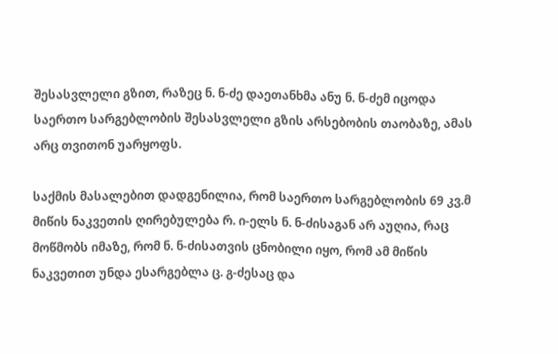შესასვლელი გზით, რაზეც ნ. ნ-ძე დაეთანხმა ანუ ნ. ნ-ძემ იცოდა საერთო სარგებლობის შესასვლელი გზის არსებობის თაობაზე, ამას არც თვითონ უარყოფს.

საქმის მასალებით დადგენილია, რომ საერთო სარგებლობის 69 კვ.მ მიწის ნაკვეთის ღირებულება რ. ი-ელს ნ. ნ-ძისაგან არ აუღია, რაც მოწმობს იმაზე, რომ ნ. ნ-ძისათვის ცნობილი იყო, რომ ამ მიწის ნაკვეთით უნდა ესარგებლა ც. გ-ძესაც და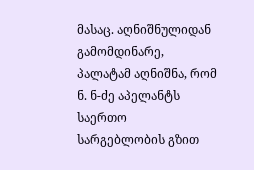მასაც. აღნიშნულიდან გამომდინარე, პალატამ აღნიშნა, რომ ნ. ნ-ძე აპელანტს საერთო სარგებლობის გზით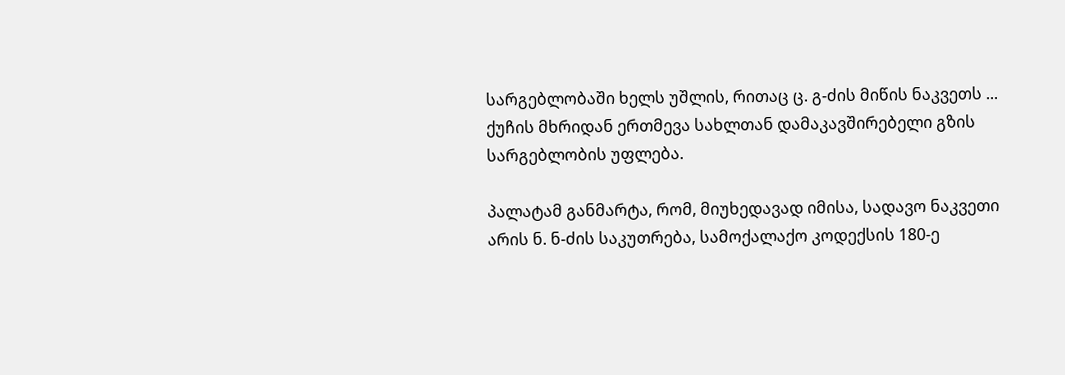სარგებლობაში ხელს უშლის, რითაც ც. გ-ძის მიწის ნაკვეთს ... ქუჩის მხრიდან ერთმევა სახლთან დამაკავშირებელი გზის სარგებლობის უფლება.

პალატამ განმარტა, რომ, მიუხედავად იმისა, სადავო ნაკვეთი არის ნ. ნ-ძის საკუთრება, სამოქალაქო კოდექსის 180-ე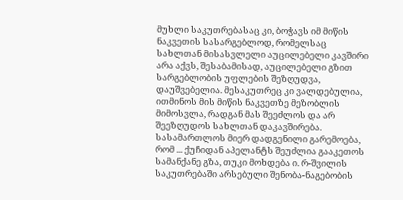მუხლი საკუთრებასაც კი, ბოჭავს იმ მიწის ნაკვეთის სასარგებლოდ, რომელსაც სახლთან მისასვლელი აუცილებელი კავშირი არა აქვს, შესაბამისად, აუცილებელი გზით სარგებლობის უფლების შეზღუდვა, დაუშვებელია. მესაკუთრეც კი ვალდებულია, ითმინოს მის მიწის ნაკვეთზე მეზობლის მიმოსვლა, რადგან მას შეეძლოს და არ შეეზღუდოს სახლთან დაკავშირება. სასამართლოს მიერ დადგენილი გარემოება, რომ ... ქუჩიდან აპელანტს შეუძლია გააკეთოს სამანქანე გზა, თუკი მოხდება ი. რ-შვილის საკუთრებაში არსებული შენობა-ნაგებობის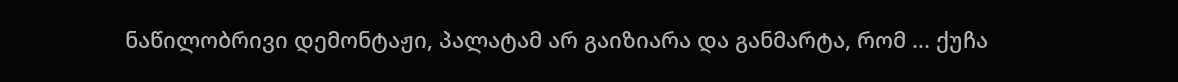ნაწილობრივი დემონტაჟი, პალატამ არ გაიზიარა და განმარტა, რომ ... ქუჩა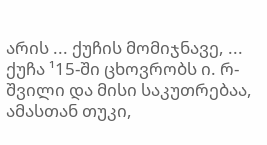არის ... ქუჩის მომიჯნავე, ... ქუჩა ¹15-ში ცხოვრობს ი. რ-შვილი და მისი საკუთრებაა, ამასთან თუკი,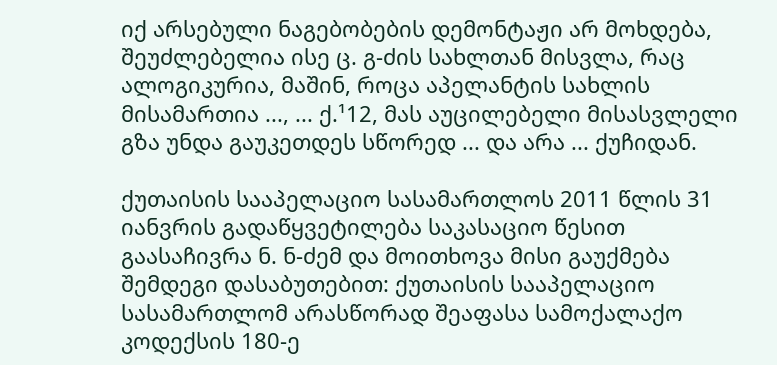იქ არსებული ნაგებობების დემონტაჟი არ მოხდება, შეუძლებელია ისე ც. გ-ძის სახლთან მისვლა, რაც ალოგიკურია, მაშინ, როცა აპელანტის სახლის მისამართია ..., ... ქ.¹12, მას აუცილებელი მისასვლელი გზა უნდა გაუკეთდეს სწორედ ... და არა ... ქუჩიდან.

ქუთაისის სააპელაციო სასამართლოს 2011 წლის 31 იანვრის გადაწყვეტილება საკასაციო წესით გაასაჩივრა ნ. ნ-ძემ და მოითხოვა მისი გაუქმება შემდეგი დასაბუთებით: ქუთაისის სააპელაციო სასამართლომ არასწორად შეაფასა სამოქალაქო კოდექსის 180-ე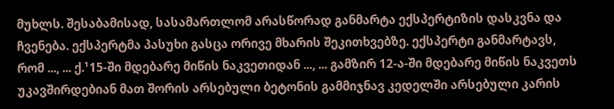მუხლს. შესაბამისად, სასამართლომ არასწორად განმარტა ექსპერტიზის დასკვნა და ჩვენება. ექსპერტმა პასუხი გასცა ორივე მხარის შეკითხვებზე. ექსპერტი განმარტავს, რომ ..., ... ქ.¹15-ში მდებარე მიწის ნაკვეთიდან ..., ... გამზირ 12-ა-ში მდებარე მიწის ნაკვეთს უკავშირდებიან მათ შორის არსებული ბეტონის გამმიჯნავ კედელში არსებული კარის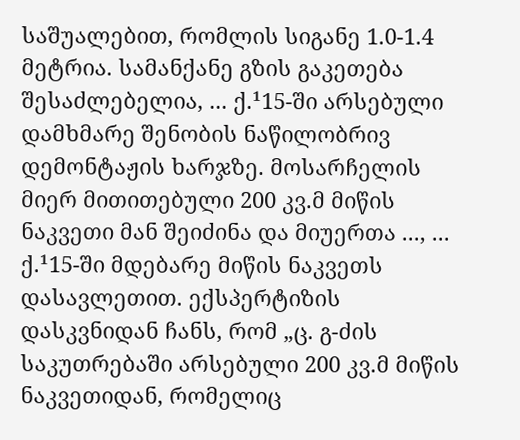საშუალებით, რომლის სიგანე 1.0-1.4 მეტრია. სამანქანე გზის გაკეთება შესაძლებელია, ... ქ.¹15-ში არსებული დამხმარე შენობის ნაწილობრივ დემონტაჟის ხარჯზე. მოსარჩელის მიერ მითითებული 200 კვ.მ მიწის ნაკვეთი მან შეიძინა და მიუერთა ..., ... ქ.¹15-ში მდებარე მიწის ნაკვეთს დასავლეთით. ექსპერტიზის დასკვნიდან ჩანს, რომ „ც. გ-ძის საკუთრებაში არსებული 200 კვ.მ მიწის ნაკვეთიდან, რომელიც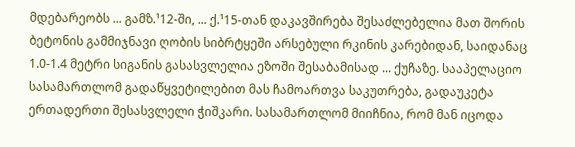მდებარეობს ... გამზ.¹12-ში, ... ქ.¹15-თან დაკავშირება შესაძლებელია მათ შორის ბეტონის გამმიჯნავი ღობის სიბრტყეში არსებული რკინის კარებიდან, საიდანაც 1.0-1.4 მეტრი სიგანის გასასვლელია ეზოში შესაბამისად ... ქუჩაზე. სააპელაციო სასამართლომ გადაწყვეტილებით მას ჩამოართვა საკუთრება, გადაუკეტა ერთადერთი შესასვლელი ჭიშკარი. სასამართლომ მიიჩნია, რომ მან იცოდა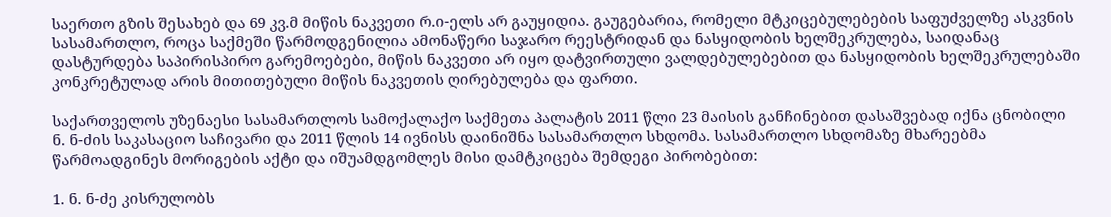საერთო გზის შესახებ და 69 კვ.მ მიწის ნაკვეთი რ.ი-ელს არ გაუყიდია. გაუგებარია, რომელი მტკიცებულებების საფუძველზე ასკვნის სასამართლო, როცა საქმეში წარმოდგენილია ამონაწერი საჯარო რეესტრიდან და ნასყიდობის ხელშეკრულება, საიდანაც დასტურდება საპირისპირო გარემოებები, მიწის ნაკვეთი არ იყო დატვირთული ვალდებულებებით და ნასყიდობის ხელშეკრულებაში კონკრეტულად არის მითითებული მიწის ნაკვეთის ღირებულება და ფართი.

საქართველოს უზენაესი სასამართლოს სამოქალაქო საქმეთა პალატის 2011 წლი 23 მაისის განჩინებით დასაშვებად იქნა ცნობილი ნ. ნ-ძის საკასაციო საჩივარი და 2011 წლის 14 ივნისს დაინიშნა სასამართლო სხდომა. სასამართლო სხდომაზე მხარეებმა წარმოადგინეს მორიგების აქტი და იშუამდგომლეს მისი დამტკიცება შემდეგი პირობებით:

1. ნ. ნ-ძე კისრულობს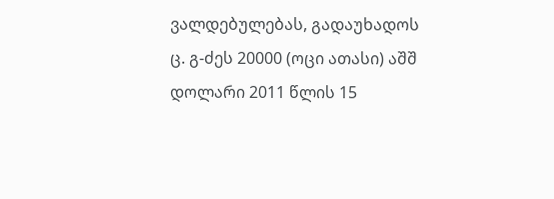ვალდებულებას, გადაუხადოს ც. გ-ძეს 20000 (ოცი ათასი) აშშ დოლარი 2011 წლის 15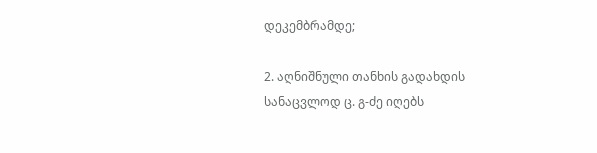დეკემბრამდე;

2. აღნიშნული თანხის გადახდის სანაცვლოდ ც. გ-ძე იღებს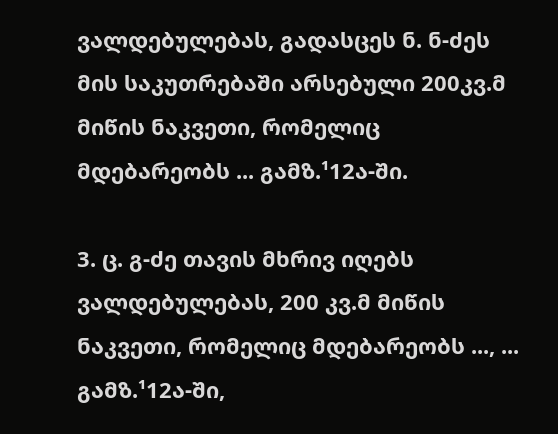ვალდებულებას, გადასცეს ნ. ნ-ძეს მის საკუთრებაში არსებული 200კვ.მ მიწის ნაკვეთი, რომელიც მდებარეობს ... გამზ.¹12ა-ში.

3. ც. გ-ძე თავის მხრივ იღებს ვალდებულებას, 200 კვ.მ მიწის ნაკვეთი, რომელიც მდებარეობს ..., ... გამზ.¹12ა-ში,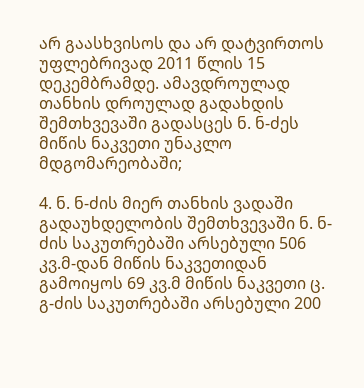არ გაასხვისოს და არ დატვირთოს უფლებრივად 2011 წლის 15 დეკემბრამდე. ამავდროულად თანხის დროულად გადახდის შემთხვევაში გადასცეს ნ. ნ-ძეს მიწის ნაკვეთი უნაკლო მდგომარეობაში;

4. ნ. ნ-ძის მიერ თანხის ვადაში გადაუხდელობის შემთხვევაში ნ. ნ-ძის საკუთრებაში არსებული 506 კვ.მ-დან მიწის ნაკვეთიდან გამოიყოს 69 კვ.მ მიწის ნაკვეთი ც. გ-ძის საკუთრებაში არსებული 200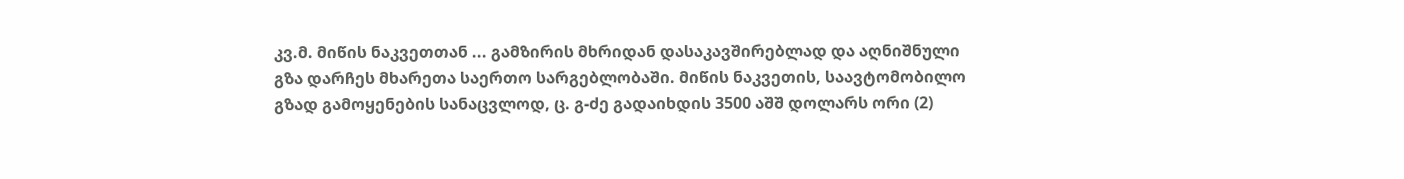კვ.მ. მიწის ნაკვეთთან ... გამზირის მხრიდან დასაკავშირებლად და აღნიშნული გზა დარჩეს მხარეთა საერთო სარგებლობაში. მიწის ნაკვეთის, საავტომობილო გზად გამოყენების სანაცვლოდ, ც. გ-ძე გადაიხდის 3500 აშშ დოლარს ორი (2)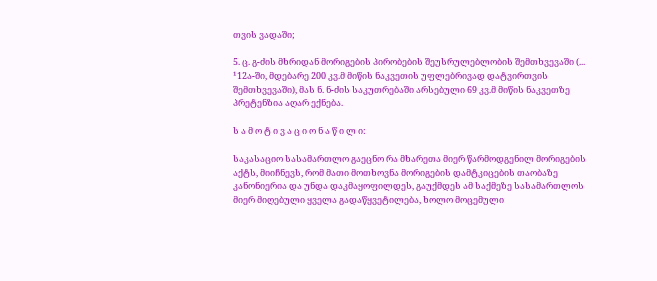თვის ვადაში;

5. ც. გ-ძის მხრიდან მორიგების პირობების შეუსრულებლობის შემთხვევაში (... ¹12ა-ში, მდებარე 200 კვ.მ მიწის ნაკვეთის უფლებრივად დატვირთვის შემთხვევაში), მას ნ. ნ-ძის საკუთრებაში არსებული 69 კვ.მ მიწის ნაკვეთზე პრეტენზია აღარ ექნება.

ს ა მ ო ტ ი ვ ა ც ი ო ნ ა წ ი ლ ი:

საკასაციო სასამართლო გაეცნო რა მხარეთა მიერ წარმოდგენილ მორიგების აქტს, მიიჩნევს, რომ მათი მოთხოვნა მორიგების დამტკიცების თაობაზე კანონიერია და უნდა დაკმაყოფილდეს, გაუქმდეს ამ საქმეზე სასამართლოს მიერ მიღებული ყველა გადაწყვეტილება, ხოლო მოცემული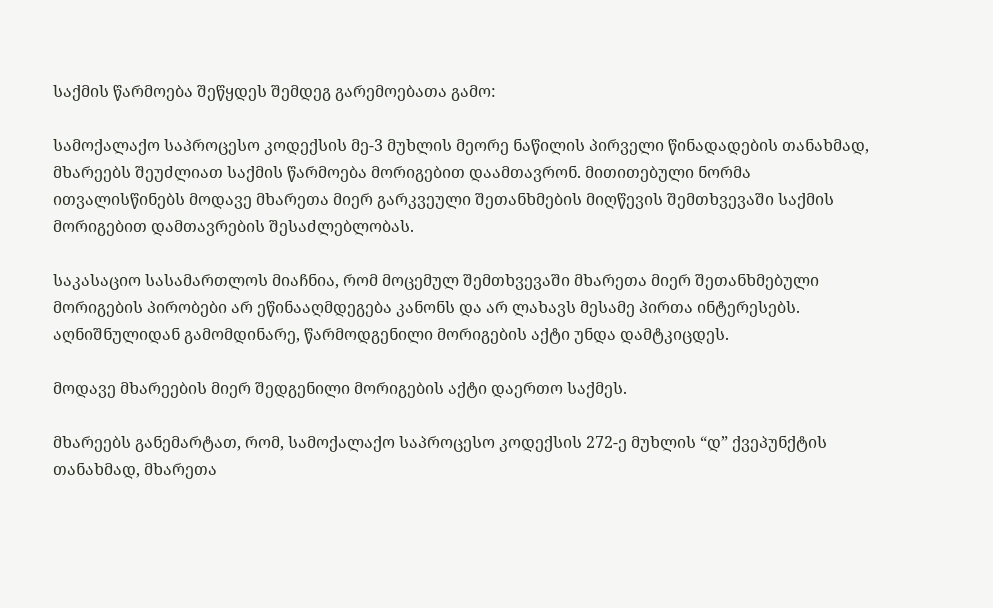საქმის წარმოება შეწყდეს შემდეგ გარემოებათა გამო:

სამოქალაქო საპროცესო კოდექსის მე-3 მუხლის მეორე ნაწილის პირველი წინადადების თანახმად, მხარეებს შეუძლიათ საქმის წარმოება მორიგებით დაამთავრონ. მითითებული ნორმა ითვალისწინებს მოდავე მხარეთა მიერ გარკვეული შეთანხმების მიღწევის შემთხვევაში საქმის მორიგებით დამთავრების შესაძლებლობას.

საკასაციო სასამართლოს მიაჩნია, რომ მოცემულ შემთხვევაში მხარეთა მიერ შეთანხმებული მორიგების პირობები არ ეწინააღმდეგება კანონს და არ ლახავს მესამე პირთა ინტერესებს. აღნიშნულიდან გამომდინარე, წარმოდგენილი მორიგების აქტი უნდა დამტკიცდეს.

მოდავე მხარეების მიერ შედგენილი მორიგების აქტი დაერთო საქმეს.

მხარეებს განემარტათ, რომ, სამოქალაქო საპროცესო კოდექსის 272-ე მუხლის “დ” ქვეპუნქტის თანახმად, მხარეთა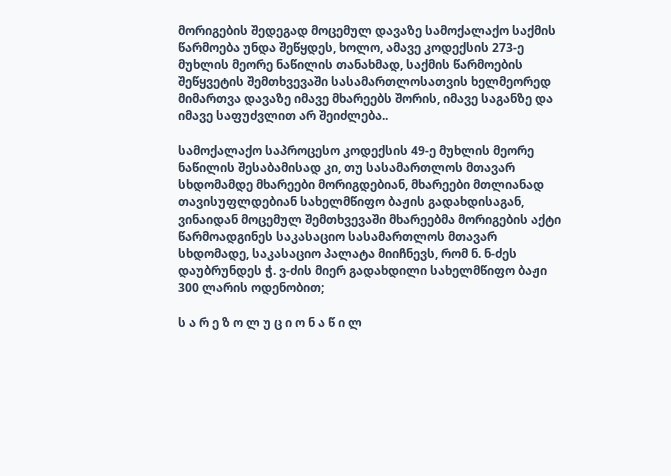მორიგების შედეგად მოცემულ დავაზე სამოქალაქო საქმის წარმოება უნდა შეწყდეს, ხოლო, ამავე კოდექსის 273-ე მუხლის მეორე ნაწილის თანახმად, საქმის წარმოების შეწყვეტის შემთხვევაში სასამართლოსათვის ხელმეორედ მიმართვა დავაზე იმავე მხარეებს შორის, იმავე საგანზე და იმავე საფუძვლით არ შეიძლება..

სამოქალაქო საპროცესო კოდექსის 49-ე მუხლის მეორე ნაწილის შესაბამისად კი, თუ სასამართლოს მთავარ სხდომამდე მხარეები მორიგდებიან, მხარეები მთლიანად თავისუფლდებიან სახელმწიფო ბაჟის გადახდისაგან, ვინაიდან მოცემულ შემთხვევაში მხარეებმა მორიგების აქტი წარმოადგინეს საკასაციო სასამართლოს მთავარ სხდომადე, საკასაციო პალატა მიიჩნევს, რომ ნ. ნ-ძეს დაუბრუნდეს ჭ. ვ-ძის მიერ გადახდილი სახელმწიფო ბაჟი 300 ლარის ოდენობით;

ს ა რ ე ზ ო ლ უ ც ი ო ნ ა წ ი ლ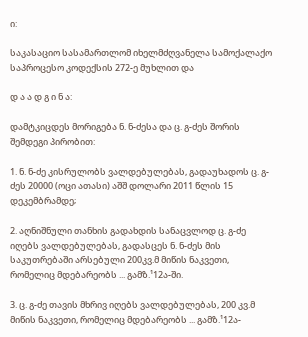ი:

საკასაციო სასამართლომ იხელმძღვანელა სამოქალაქო საპროცესო კოდექსის 272-ე მუხლით და

დ ა ა დ გ ი ნ ა:

დამტკიცდეს მორიგება ნ. ნ-ძესა და ც. გ-ძეს შორის შემდეგი პირობით:

1. ნ. ნ-ძე კისრულობს ვალდებულებას, გადაუხადოს ც. გ-ძეს 20000 (ოცი ათასი) აშშ დოლარი 2011 წლის 15 დეკემბრამდე;

2. აღნიშნული თანხის გადახდის სანაცვლოდ ც. გ-ძე იღებს ვალდებულებას, გადასცეს ნ. ნ-ძეს მის საკუთრებაში არსებული 200კვ.მ მიწის ნაკვეთი, რომელიც მდებარეობს ... გამზ.¹12ა-ში.

3. ც. გ-ძე თავის მხრივ იღებს ვალდებულებას, 200 კვ.მ მიწის ნაკვეთი, რომელიც მდებარეობს ... გამზ.¹12ა-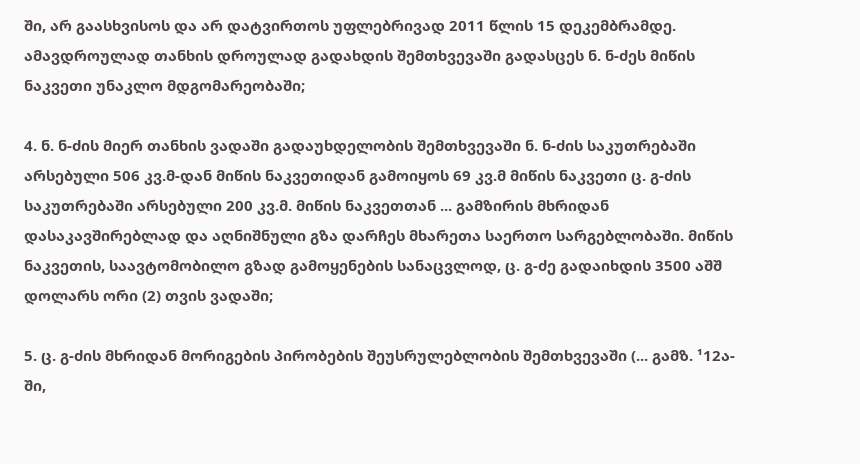ში, არ გაასხვისოს და არ დატვირთოს უფლებრივად 2011 წლის 15 დეკემბრამდე. ამავდროულად თანხის დროულად გადახდის შემთხვევაში გადასცეს ნ. ნ-ძეს მიწის ნაკვეთი უნაკლო მდგომარეობაში;

4. ნ. ნ-ძის მიერ თანხის ვადაში გადაუხდელობის შემთხვევაში ნ. ნ-ძის საკუთრებაში არსებული 506 კვ.მ-დან მიწის ნაკვეთიდან გამოიყოს 69 კვ.მ მიწის ნაკვეთი ც. გ-ძის საკუთრებაში არსებული 200 კვ.მ. მიწის ნაკვეთთან ... გამზირის მხრიდან დასაკავშირებლად და აღნიშნული გზა დარჩეს მხარეთა საერთო სარგებლობაში. მიწის ნაკვეთის, საავტომობილო გზად გამოყენების სანაცვლოდ, ც. გ-ძე გადაიხდის 3500 აშშ დოლარს ორი (2) თვის ვადაში;

5. ც. გ-ძის მხრიდან მორიგების პირობების შეუსრულებლობის შემთხვევაში (... გამზ. ¹12ა-ში,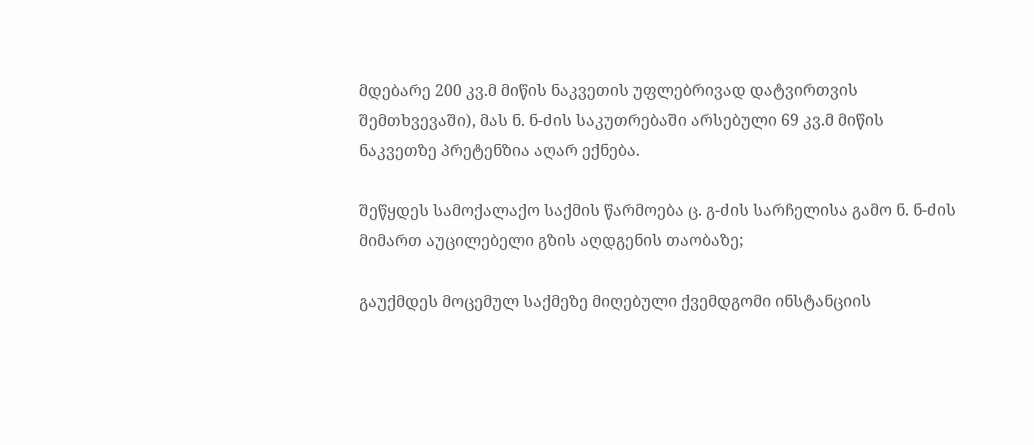მდებარე 200 კვ.მ მიწის ნაკვეთის უფლებრივად დატვირთვის შემთხვევაში), მას ნ. ნ-ძის საკუთრებაში არსებული 69 კვ.მ მიწის ნაკვეთზე პრეტენზია აღარ ექნება.

შეწყდეს სამოქალაქო საქმის წარმოება ც. გ-ძის სარჩელისა გამო ნ. ნ-ძის მიმართ აუცილებელი გზის აღდგენის თაობაზე;

გაუქმდეს მოცემულ საქმეზე მიღებული ქვემდგომი ინსტანციის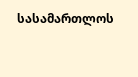სასამართლოს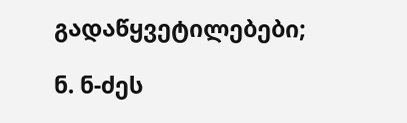გადაწყვეტილებები;

ნ. ნ-ძეს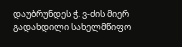დაუბრუნდეს ჭ. ვ-ძის მიერ გადახდილი სახელმწიფო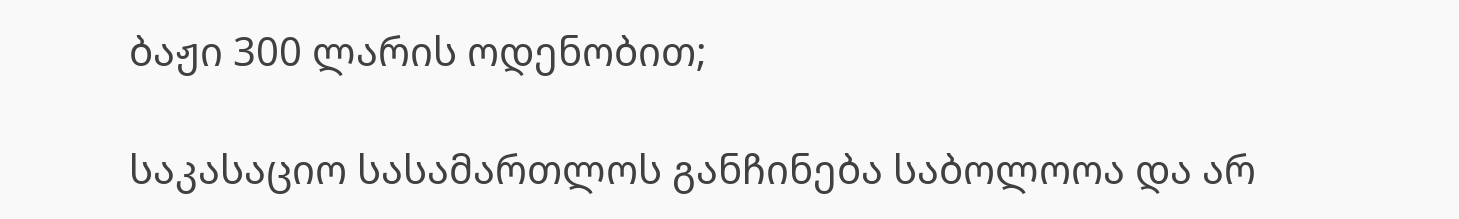ბაჟი 300 ლარის ოდენობით;

საკასაციო სასამართლოს განჩინება საბოლოოა და არ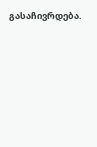გასაჩივრდება.